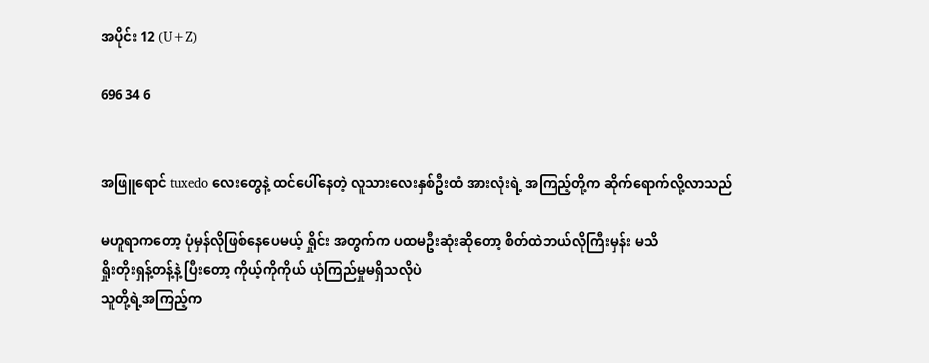အပိုင်း 12 (U+Z)

696 34 6


အဖြူရောင် tuxedo လေးတွေနဲ့ ထင်ပေါ်နေတဲ့ လူသားလေးနှစ်ဦးထံ အားလုံးရဲ့ အကြည့်တို့က ဆိုက်ရောက်လို့လာသည်

မဟူရာကတော့ ပုံမှန်လိုဖြစ်နေပေမယ့် ရှိုင်း အတွက်က ပထမဦးဆုံးဆိုတော့ စိတ်ထဲဘယ်လိုကြီးမှန်း မသိ
ရှိုးတိုးရှန့်တန့်နဲ့ ပြီးတော့ ကိုယ့်ကိုကိုယ် ယုံကြည်မှုမရှိသလိုပဲ
သူတို့ရဲ့အကြည့်က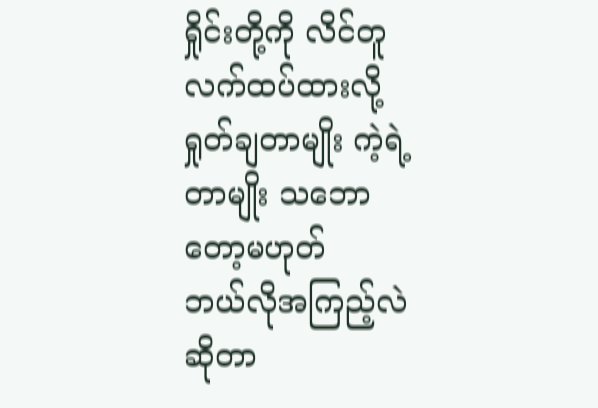ရှိုင်းတို့ကို လိင်တူလက်ထပ်ထားလို့ ရှုတ်ချတာမျိုး ကဲ့ရဲ့တာမျိုး သဘောတော့မဟုတ်
ဘယ်လိုအကြည့်လဲဆိုတာ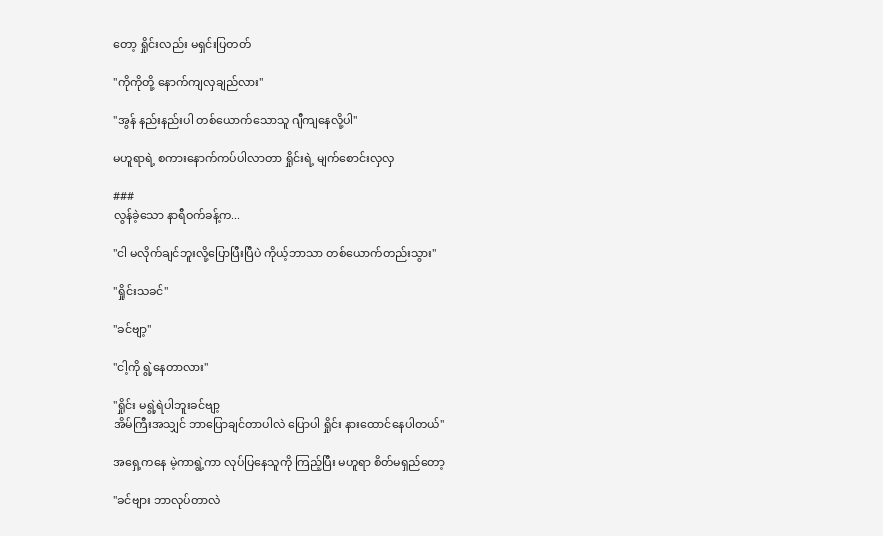တော့ ရှိုင်းလည်း မရှင်းပြတတ်

"ကိုကိုတို့ နောက်ကျလှချည်လား"

"အွန် နည်းနည်းပါ တစ်ယောက်သောသူ ဂျီကျနေလို့ပါ"

မဟူရာရဲ့ စကားနောက်ကပ်ပါလာတာ ရှိုင်းရဲ့ မျက်စောင်းလှလှ

###
လွန်ခဲ့သော နာရီဝက်ခန့်က...

"ငါ မလိုက်ချင်ဘူးလို့ပြောပြီးပြီပဲ ကိုယ့်ဘာသာ တစ်ယောက်တည်းသွား"

"ရှိုင်းသခင်"

"ခင်ဗျာ့"

"ငါ့ကို ရွဲ့နေတာလား"

"ရှိုင်း မရွဲ့ရဲပါဘူးခင်ဗျာ့
အိမ်ကြီးအသျှင် ဘာပြောချင်တာပါလဲ ပြောပါ ရှိုင်း နားထောင်နေပါတယ်"

အရှေ့ကနေ မဲ့ကာရွဲ့ကာ လုပ်ပြနေသူကို ကြည့်ပြီး မဟူရာ စိတ်မရှည်တော့

"ခင်ဗျား ဘာလုပ်တာလဲ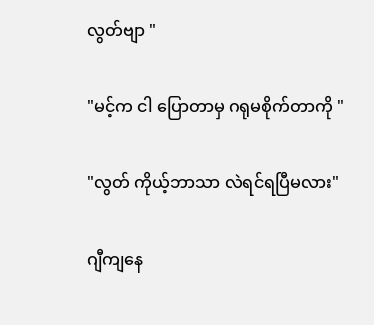လွတ်ဗျာ "

"မင့်က ငါ ပြောတာမှ ဂရုမစိုက်တာကို "

"လွတ် ကိုယ့်ဘာသာ လဲရင်ရပြီမလား"

ဂျီကျနေ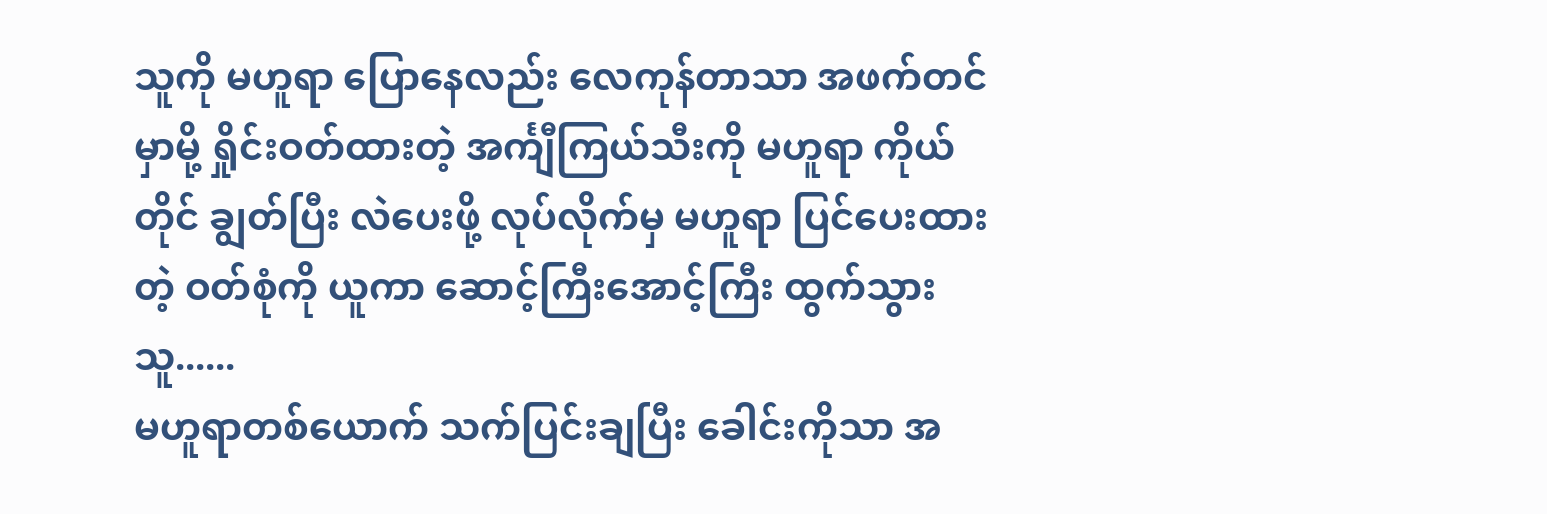သူကို မဟူရာ ပြောနေလည်း လေကုန်တာသာ အဖက်တင်မှာမို့ ရှိုင်းဝတ်ထားတဲ့ အင်္ကျီကြယ်သီးကို မဟူရာ ကိုယ်တိုင် ချွတ်ပြီး လဲပေးဖို့ လုပ်လိုက်မှ မဟူရာ ပြင်ပေးထားတဲ့ ဝတ်စုံကို ယူကာ ဆောင့်ကြီးအောင့်ကြီး ထွက်သွားသူ......
မဟူရာတစ်ယောက် သက်ပြင်းချပြီး ခေါင်းကိုသာ အ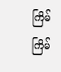ကြိမ်ကြိမ်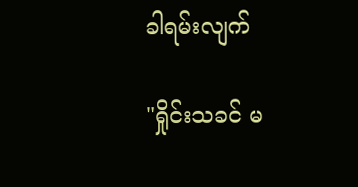ခါရမ်းလျက်

"ရှိုင်းသခင် မ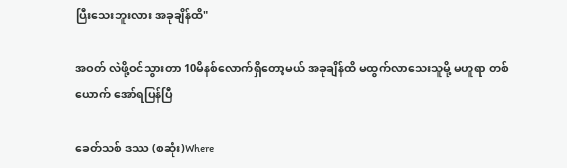ပြီးသေးဘူးလား အခုချိန်ထိ"

အဝတ် လဲဖို့ဝင်သွားတာ 10မိနစ်လောက်ရှိတော့မယ် အခုချိန်ထိ မထွက်လာသေးသူမို့ မဟူရာ တစ်ယောက် အော်ရပြန်ပြီ

ခေတ်သစ် ဒဿ (စဆုံး)Where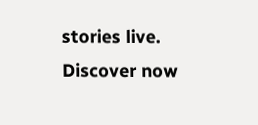stories live. Discover now